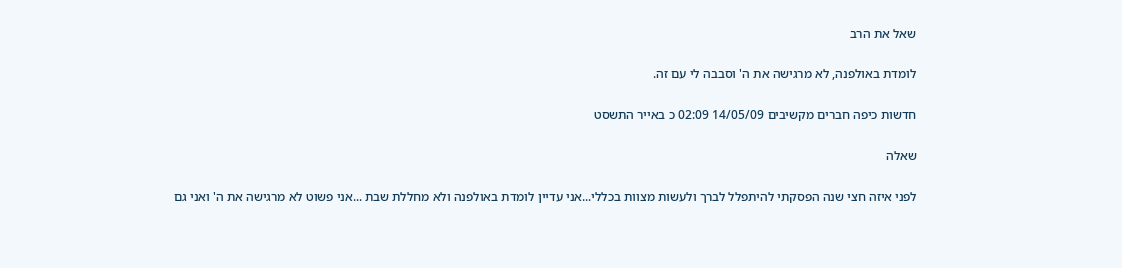שאל את הרב

לומדת באולפנה, לא מרגישה את ה' וסבבה לי עם זה.

חדשות כיפה חברים מקשיבים 14/05/09 02:09 כ באייר התשסט

שאלה

לפני איזה חצי שנה הפסקתי להיתפלל לברך ולעשות מצוות בכללי...אני עדיין לומדת באולפנה ולא מחללת שבת ...אני פשוט לא מרגישה את ה' ואני גם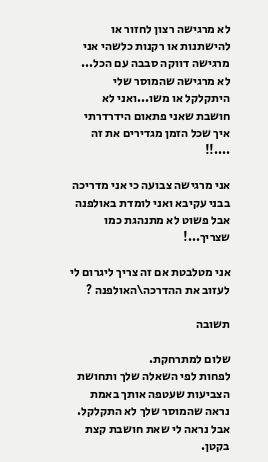לא מרגישה רצון לחזור או להישתנות או רקנות כלשהי אני מרגישה דווקה סבבה עם הכל... לא מרגישה שהמוסר שלי היתקלקל או משו...ואני לא חושבת שאני פתאום הידרדרתי איך שכל הזמן מגדירים את זה ....!!

אני מרגישה צבועה כי אני מדריכה בבני עקיבא ואני לומדת באולפנה אבל פשוט לא מתנהגת כמו שצריך...!

אני מטלבטת אם זה צריך ליגרום לי לעזוב את ההדרכה\האולפנה ?

תשובה

שלום למתרחקת.
לפחות לפי השאלה שלך ותחושת הצביעות שעטפה אותך באמת נראה שהמוסר שלך לא התקלקל.
אבל נראה לי שאת חושבת קצת בקטן.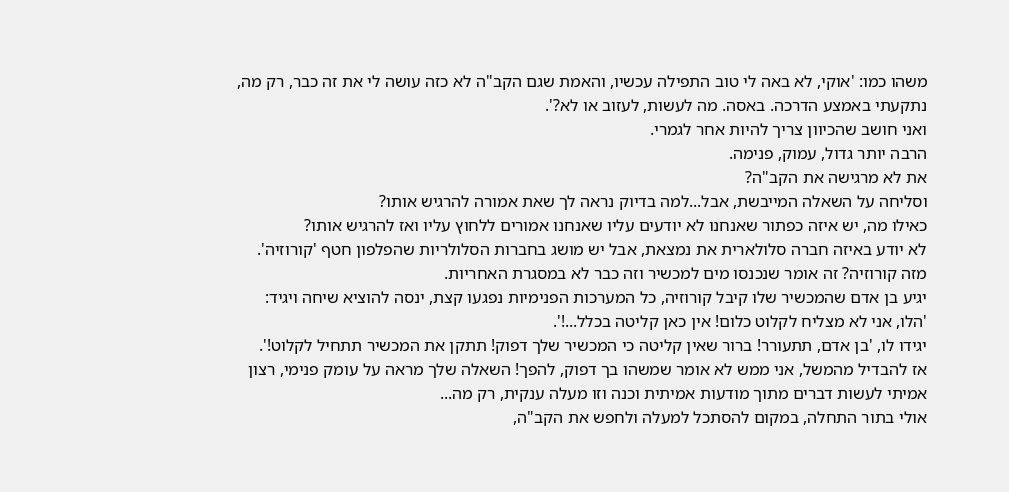משהו כמו: 'אוקי, לא באה לי טוב התפילה עכשיו, והאמת שגם הקב"ה לא כזה עושה לי את זה כבר, רק מה, נתקעתי באמצע הדרכה. באסה. מה לעשות, לעזוב או לא?'.
ואני חושב שהכיוון צריך להיות אחר לגמרי.
הרבה יותר גדול, עמוק, פנימה.
את לא מרגישה את הקב"ה?
וסליחה על השאלה המייבשת, אבל...למה בדיוק נראה לך שאת אמורה להרגיש אותו?
כאילו מה, יש איזה כפתור שאנחנו לא יודעים עליו שאנחנו אמורים ללחוץ עליו ואז להרגיש אותו?
לא יודע באיזה חברה סלולארית את נמצאת, אבל יש מושג בחברות הסלולריות שהפלפון חטף 'קורוזיה'.
מזה קורוזיה? זה אומר שנכנסו מים למכשיר וזה כבר לא במסגרת האחריות.
יגיע בן אדם שהמכשיר שלו קיבל קורוזיה, כל המערכות הפנימיות נפגעו קצת, ינסה להוציא שיחה ויגיד:
'הלו, אני לא מצליח לקלוט כלום! אין כאן קליטה בכלל...!'.
יגידו לו, 'בן אדם, תתעורר! ברור שאין קליטה כי המכשיר שלך דפוק! תתקן את המכשיר תתחיל לקלוט!'.
אז להבדיל מהמשל, אני ממש לא אומר שמשהו בך דפוק, להפך! השאלה שלך מראה על עומק פנימי, רצון אמיתי לעשות דברים מתוך מודעות אמיתית וכנה וזו מעלה ענקית, רק מה...
אולי בתור התחלה, במקום להסתכל למעלה ולחפש את הקב"ה,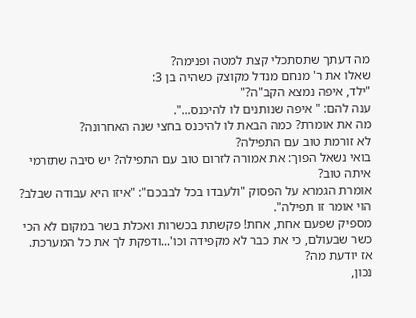מה דעתך שתסתכלי קצת למטה ופנימה?
שאלו את ר' מנחם מנדל מקוצק כשהיה בן 3:
"ילד, איפה נמצא הקב"ה?"
ענה להם: " איפה שנותנים לו להיכנס...".
מה את אומרת? כמה הבאת לו להיכנס בחצי שנה האחרונה?
לא זורמת טוב עם התפילה?
בואי נשאל הפוך: את אמורה לזרום טוב עם התפילה? יש סיבה שתזרמי איתה טוב?
אומרת הגמרא על הפסוק "ולעבדו בכל לבבכם": "איזו היא עבודה שבלב? הוי אומר זו תפילה".
מספיק שפעם אחת, אחת! פקשתת בכשרות ואכלת בשר במקום לא הכי כשר שבעולם, כי את כבר לא מקפידה וכו'...ודפקת לך את כל המערכת.
אז יודעת מה?
נכון,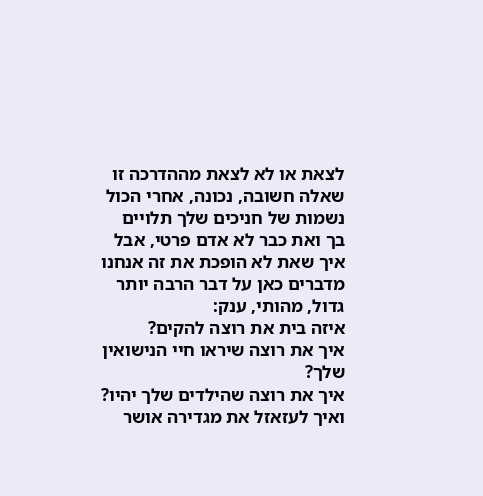לצאת או לא לצאת מההדרכה זו שאלה חשובה, נכונה, אחרי הכול נשמות של חניכים שלך תלויים בך ואת כבר לא אדם פרטי, אבל איך שאת לא הופכת את זה אנחנו מדברים כאן על דבר הרבה יותר גדול, מהותי, ענק:
איזה בית את רוצה להקים?
איך את רוצה שיראו חיי הנישואין שלך?
איך את רוצה שהילדים שלך יהיו?
ואיך לעזאזל את מגדירה אושר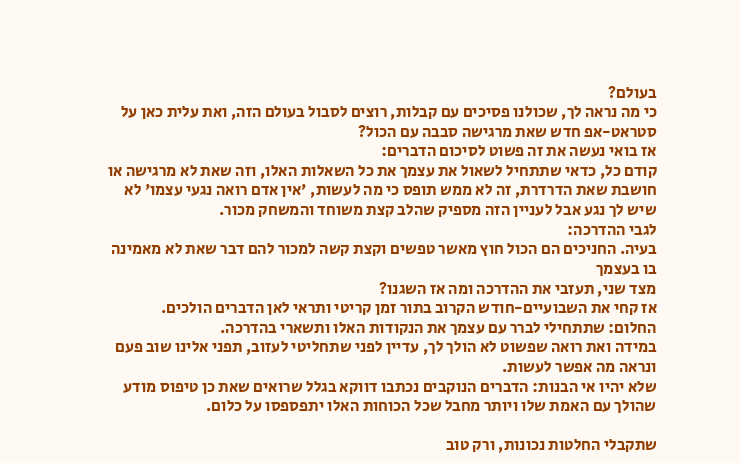בעולם?
כי מה נראה לך, שכולנו פסיכים עם קבלות, רוצים לסבול בעולם הזה, ואת עלית כאן על סטראט-אפ חדש שאת מרגישה סבבה עם הכול?
אז בואי נעשה את זה פשוט לסיכום הדברים:
קודם כל, כדאי שתתחיל לשאול את עצמך את כל השאלות האלו, וזה שאת לא מרגישה או חושבת שאת הדרדרת, זה לא ממש תופס כי מה לעשות, 'אין אדם רואה נגעי עצמו' לא שיש לך נגע אבל לעניין הזה מספיק שהלב קצת משוחד והמשחק מכור.
לגבי ההדרכה:
בעיה. החניכים הם הכול חוץ מאשר טפשים וקצת קשה למכור להם דבר שאת לא מאמינה בו בעצמך
מצד שני, תעזבי את ההדרכה ומה אז השגנו?
אז קחי את השבועיים-חודש הקרוב בתור זמן קריטי ותראי לאן הדברים הולכים.
החלום: שתתחילי לברר עם עצמך את הנקודות האלו ותשארי בהדרכה.
במידה ואת רואה שפשוט לא הולך לך, עדיין לפני שתחליטי לעזוב, תפני אלינו שוב פעם ונראה מה אפשר לעשות.
שלא יהיו אי הבנות: הדברים הנוקבים נכתבו דווקא בגלל שרואים שאת כן טיפוס מודע שהולך עם האמת שלו ויותר מחבל שכל הכוחות האלו יתפספסו על כלום.

שתקבלי החלטות נכונות, ורק טוב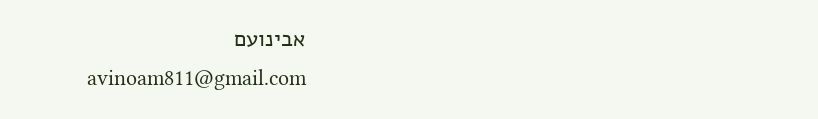אבינועם
avinoam811@gmail.com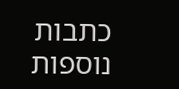כתבות נוספות